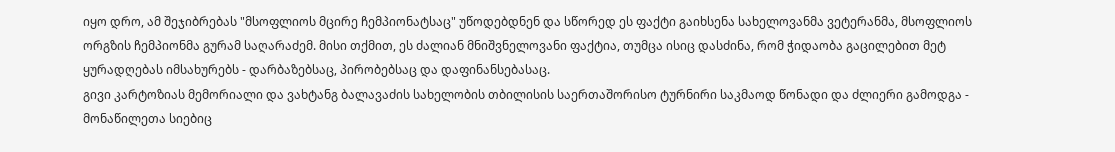იყო დრო, ამ შეჯიბრებას "მსოფლიოს მცირე ჩემპიონატსაც" უწოდებდნენ და სწორედ ეს ფაქტი გაიხსენა სახელოვანმა ვეტერანმა, მსოფლიოს ორგზის ჩემპიონმა გურამ საღარაძემ. მისი თქმით, ეს ძალიან მნიშვნელოვანი ფაქტია, თუმცა ისიც დასძინა, რომ ჭიდაობა გაცილებით მეტ ყურადღებას იმსახურებს - დარბაზებსაც, პირობებსაც და დაფინანსებასაც.
გივი კარტოზიას მემორიალი და ვახტანგ ბალავაძის სახელობის თბილისის საერთაშორისო ტურნირი საკმაოდ წონადი და ძლიერი გამოდგა -
მონაწილეთა სიებიც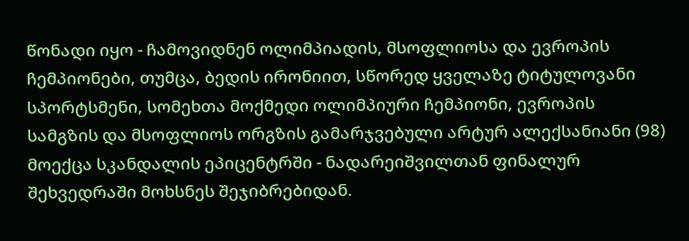წონადი იყო - ჩამოვიდნენ ოლიმპიადის, მსოფლიოსა და ევროპის ჩემპიონები, თუმცა, ბედის ირონიით, სწორედ ყველაზე ტიტულოვანი სპორტსმენი, სომეხთა მოქმედი ოლიმპიური ჩემპიონი, ევროპის სამგზის და მსოფლიოს ორგზის გამარჯვებული არტურ ალექსანიანი (98) მოექცა სკანდალის ეპიცენტრში - ნადარეიშვილთან ფინალურ შეხვედრაში მოხსნეს შეჯიბრებიდან.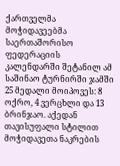ქართველმა მოჭიდავეებმა საერთაშორისო ფედერაციის კალენდარში შეტანილ ამ საშინაო ტურნირში ჯამში 25 მედალი მოიპოვეს: 8 ოქრო, 4 ვერცხლი და 13 ბრინჯაო. აქედან თავისუფალი სტილით მოჭიდავეთა ნაკრების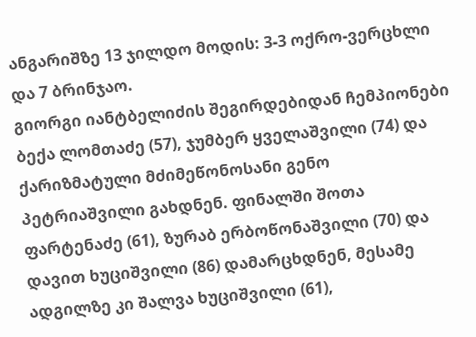ანგარიშზე 13 ჯილდო მოდის: 3-3 ოქრო-ვერცხლი და 7 ბრინჯაო.
გიორგი იანტბელიძის შეგირდებიდან ჩემპიონები ბექა ლომთაძე (57), ჯუმბერ ყველაშვილი (74) და ქარიზმატული მძიმეწონოსანი გენო პეტრიაშვილი გახდნენ. ფინალში შოთა ფარტენაძე (61), ზურაბ ერბოწონაშვილი (70) და დავით ხუციშვილი (86) დამარცხდნენ, მესამე ადგილზე კი შალვა ხუციშვილი (61),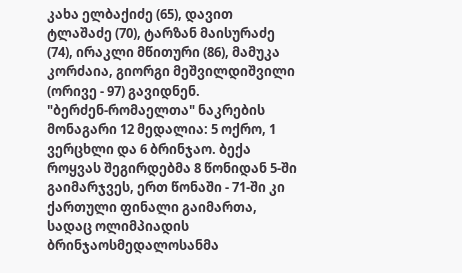კახა ელბაქიძე (65), დავით ტლაშაძე (70), ტარზან მაისურაძე (74), ირაკლი მწითური (86), მამუკა კორძაია, გიორგი მეშვილდიშვილი (ორივე - 97) გავიდნენ.
"ბერძენ-რომაელთა" ნაკრების მონაგარი 12 მედალია: 5 ოქრო, 1 ვერცხლი და 6 ბრინჯაო. ბექა როყვას შეგირდებმა 8 წონიდან 5-ში გაიმარჯვეს, ერთ წონაში - 71-ში კი ქართული ფინალი გაიმართა, სადაც ოლიმპიადის ბრინჯაოსმედალოსანმა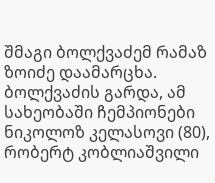შმაგი ბოლქვაძემ რამაზ ზოიძე დაამარცხა. ბოლქვაძის გარდა, ამ სახეობაში ჩემპიონები ნიკოლოზ კელასოვი (80), რობერტ კობლიაშვილი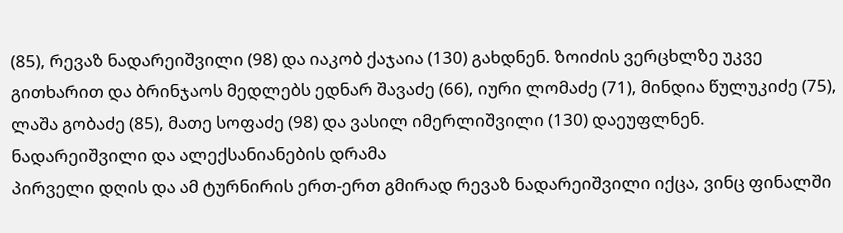(85), რევაზ ნადარეიშვილი (98) და იაკობ ქაჯაია (130) გახდნენ. ზოიძის ვერცხლზე უკვე გითხარით და ბრინჯაოს მედლებს ედნარ შავაძე (66), იური ლომაძე (71), მინდია წულუკიძე (75), ლაშა გობაძე (85), მათე სოფაძე (98) და ვასილ იმერლიშვილი (130) დაეუფლნენ.
ნადარეიშვილი და ალექსანიანების დრამა
პირველი დღის და ამ ტურნირის ერთ-ერთ გმირად რევაზ ნადარეიშვილი იქცა, ვინც ფინალში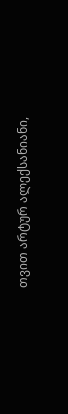თვით არტურ ალექსანიანი,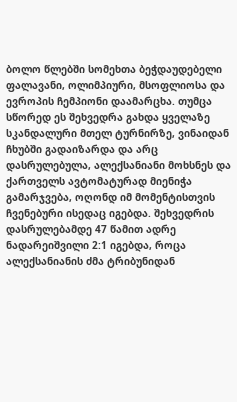ბოლო წლებში სომეხთა ბეჭდაუდებელი ფალავანი, ოლიმპიური, მსოფლიოსა და ევროპის ჩემპიონი დაამარცხა. თუმცა სწორედ ეს შეხვედრა გახდა ყველაზე სკანდალური მთელ ტურნირზე, ვინაიდან ჩხუბში გადაიზარდა და არც დასრულებულა, ალექსანიანი მოხსნეს და ქართველს ავტომატურად მიენიჭა გამარჯვება, ოღონდ იმ მომენტისთვის ჩვენებური ისედაც იგებდა. შეხვედრის დასრულებამდე 47 წამით ადრე ნადარეიშვილი 2:1 იგებდა, როცა ალექსანიანის ძმა ტრიბუნიდან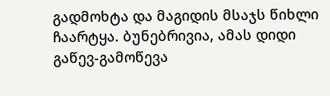გადმოხტა და მაგიდის მსაჯს წიხლი ჩაარტყა. ბუნებრივია, ამას დიდი გაწევ-გამოწევა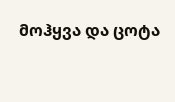მოჰყვა და ცოტა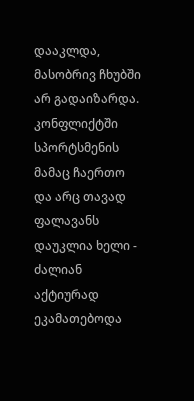დააკლდა, მასობრივ ჩხუბში არ გადაიზარდა. კონფლიქტში სპორტსმენის მამაც ჩაერთო და არც თავად ფალავანს დაუკლია ხელი - ძალიან აქტიურად ეკამათებოდა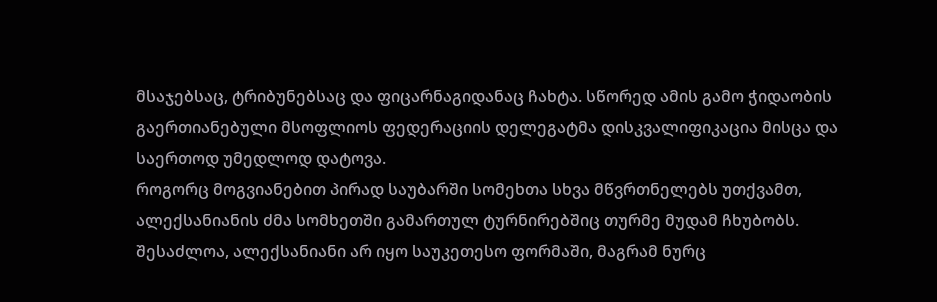მსაჯებსაც, ტრიბუნებსაც და ფიცარნაგიდანაც ჩახტა. სწორედ ამის გამო ჭიდაობის გაერთიანებული მსოფლიოს ფედერაციის დელეგატმა დისკვალიფიკაცია მისცა და საერთოდ უმედლოდ დატოვა.
როგორც მოგვიანებით პირად საუბარში სომეხთა სხვა მწვრთნელებს უთქვამთ, ალექსანიანის ძმა სომხეთში გამართულ ტურნირებშიც თურმე მუდამ ჩხუბობს.
შესაძლოა, ალექსანიანი არ იყო საუკეთესო ფორმაში, მაგრამ ნურც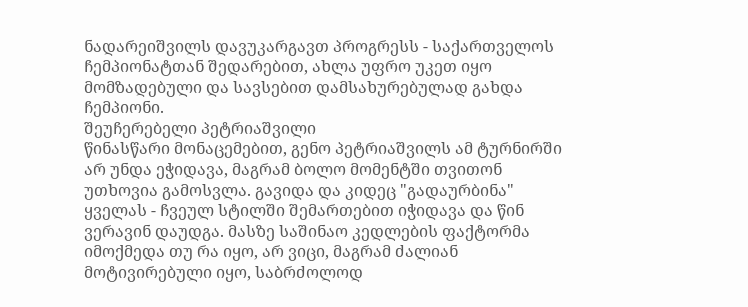ნადარეიშვილს დავუკარგავთ პროგრესს - საქართველოს ჩემპიონატთან შედარებით, ახლა უფრო უკეთ იყო მომზადებული და სავსებით დამსახურებულად გახდა ჩემპიონი.
შეუჩერებელი პეტრიაშვილი
წინასწარი მონაცემებით, გენო პეტრიაშვილს ამ ტურნირში არ უნდა ეჭიდავა, მაგრამ ბოლო მომენტში თვითონ უთხოვია გამოსვლა. გავიდა და კიდეც "გადაურბინა" ყველას - ჩვეულ სტილში შემართებით იჭიდავა და წინ ვერავინ დაუდგა. მასზე საშინაო კედლების ფაქტორმა იმოქმედა თუ რა იყო, არ ვიცი, მაგრამ ძალიან მოტივირებული იყო, საბრძოლოდ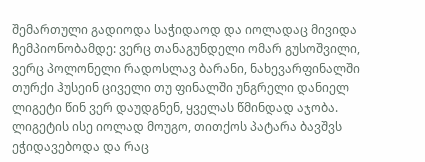შემართული გადიოდა საჭიდაოდ და იოლადაც მივიდა ჩემპიონობამდე: ვერც თანაგუნდელი ომარ გუსოშვილი, ვერც პოლონელი რადოსლავ ბარანი, ნახევარფინალში თურქი ჰუსეინ ციველი თუ ფინალში უნგრელი დანიელ ლიგეტი წინ ვერ დაუდგნენ, ყველას წმინდად აჯობა. ლიგეტის ისე იოლად მოუგო, თითქოს პატარა ბავშვს ეჭიდავებოდა და რაც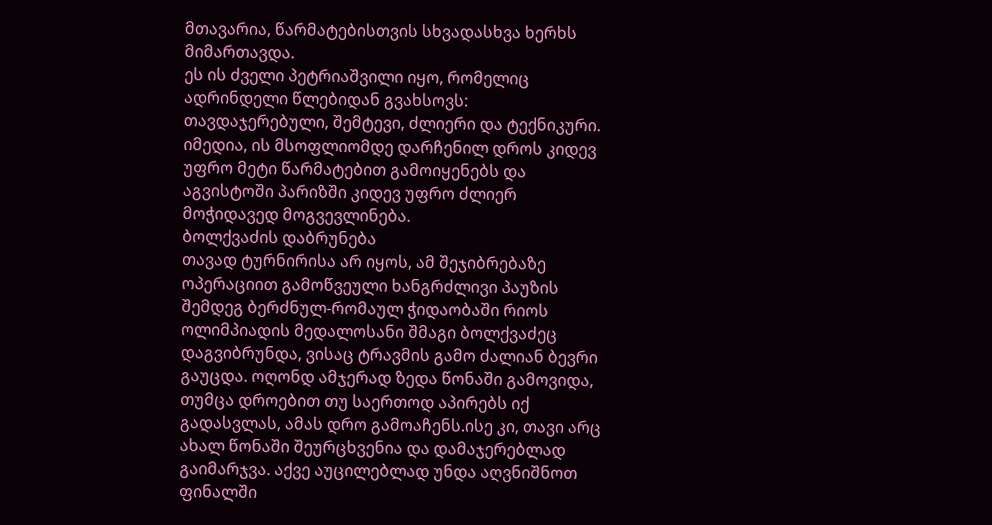მთავარია, წარმატებისთვის სხვადასხვა ხერხს მიმართავდა.
ეს ის ძველი პეტრიაშვილი იყო, რომელიც ადრინდელი წლებიდან გვახსოვს: თავდაჯერებული, შემტევი, ძლიერი და ტექნიკური. იმედია, ის მსოფლიომდე დარჩენილ დროს კიდევ უფრო მეტი წარმატებით გამოიყენებს და აგვისტოში პარიზში კიდევ უფრო ძლიერ მოჭიდავედ მოგვევლინება.
ბოლქვაძის დაბრუნება
თავად ტურნირისა არ იყოს, ამ შეჯიბრებაზე ოპერაციით გამოწვეული ხანგრძლივი პაუზის შემდეგ ბერძნულ-რომაულ ჭიდაობაში რიოს ოლიმპიადის მედალოსანი შმაგი ბოლქვაძეც დაგვიბრუნდა, ვისაც ტრავმის გამო ძალიან ბევრი გაუცდა. ოღონდ ამჯერად ზედა წონაში გამოვიდა, თუმცა დროებით თუ საერთოდ აპირებს იქ გადასვლას, ამას დრო გამოაჩენს.ისე კი, თავი არც ახალ წონაში შეურცხვენია და დამაჯერებლად გაიმარჯვა. აქვე აუცილებლად უნდა აღვნიშნოთ ფინალში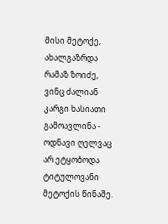მისი მეტოქე, ახალგაზრდა რამაზ ზოიძე, ვინც ძალიან კარგი ხასიათი გამოავლინა - ოდნავი ღელვაც არ ეტყობოდა ტიტულოვანი მეტოქის წინაშე.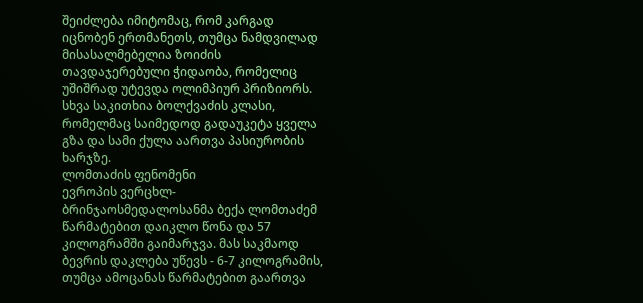შეიძლება იმიტომაც, რომ კარგად იცნობენ ერთმანეთს, თუმცა ნამდვილად მისასალმებელია ზოიძის თავდაჯერებული ჭიდაობა, რომელიც უშიშრად უტევდა ოლიმპიურ პრიზიორს.
სხვა საკითხია ბოლქვაძის კლასი, რომელმაც საიმედოდ გადაუკეტა ყველა გზა და სამი ქულა აართვა პასიურობის ხარჯზე.
ლომთაძის ფენომენი
ევროპის ვერცხლ-ბრინჯაოსმედალოსანმა ბექა ლომთაძემ წარმატებით დაიკლო წონა და 57 კილოგრამში გაიმარჯვა. მას საკმაოდ ბევრის დაკლება უწევს - 6-7 კილოგრამის, თუმცა ამოცანას წარმატებით გაართვა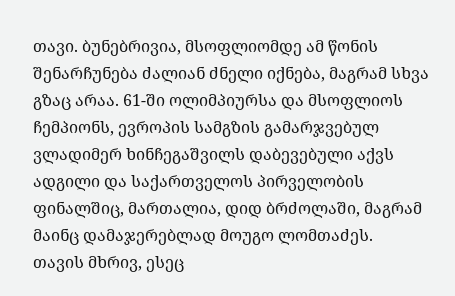თავი. ბუნებრივია, მსოფლიომდე ამ წონის შენარჩუნება ძალიან ძნელი იქნება, მაგრამ სხვა გზაც არაა. 61-ში ოლიმპიურსა და მსოფლიოს ჩემპიონს, ევროპის სამგზის გამარჯვებულ ვლადიმერ ხინჩეგაშვილს დაბევებული აქვს ადგილი და საქართველოს პირველობის ფინალშიც, მართალია, დიდ ბრძოლაში, მაგრამ მაინც დამაჯერებლად მოუგო ლომთაძეს.
თავის მხრივ, ესეც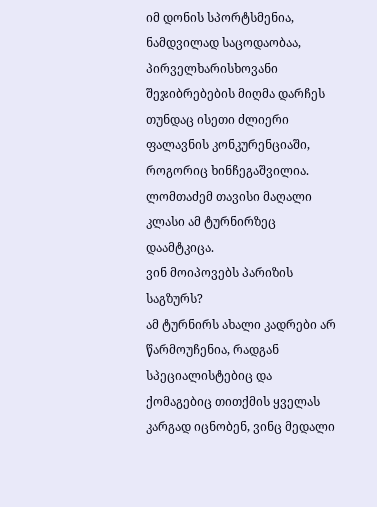იმ დონის სპორტსმენია, ნამდვილად საცოდაობაა, პირველხარისხოვანი შეჯიბრებების მიღმა დარჩეს თუნდაც ისეთი ძლიერი ფალავნის კონკურენციაში, როგორიც ხინჩეგაშვილია. ლომთაძემ თავისი მაღალი კლასი ამ ტურნირზეც დაამტკიცა.
ვინ მოიპოვებს პარიზის საგზურს?
ამ ტურნირს ახალი კადრები არ წარმოუჩენია, რადგან სპეციალისტებიც და ქომაგებიც თითქმის ყველას კარგად იცნობენ, ვინც მედალი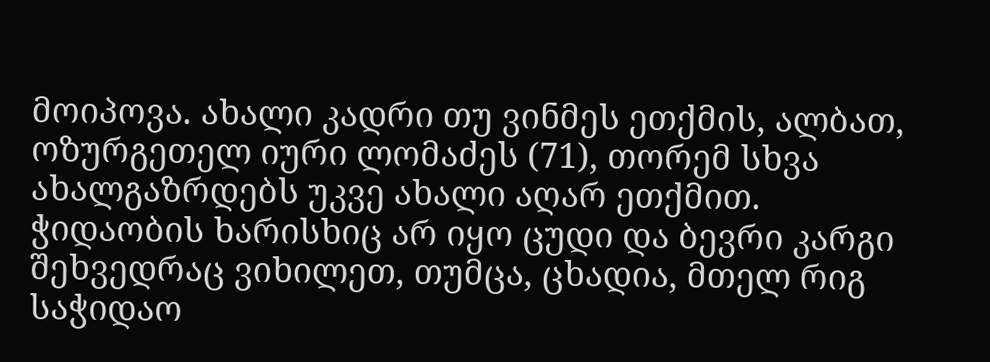მოიპოვა. ახალი კადრი თუ ვინმეს ეთქმის, ალბათ, ოზურგეთელ იური ლომაძეს (71), თორემ სხვა ახალგაზრდებს უკვე ახალი აღარ ეთქმით. ჭიდაობის ხარისხიც არ იყო ცუდი და ბევრი კარგი შეხვედრაც ვიხილეთ, თუმცა, ცხადია, მთელ რიგ საჭიდაო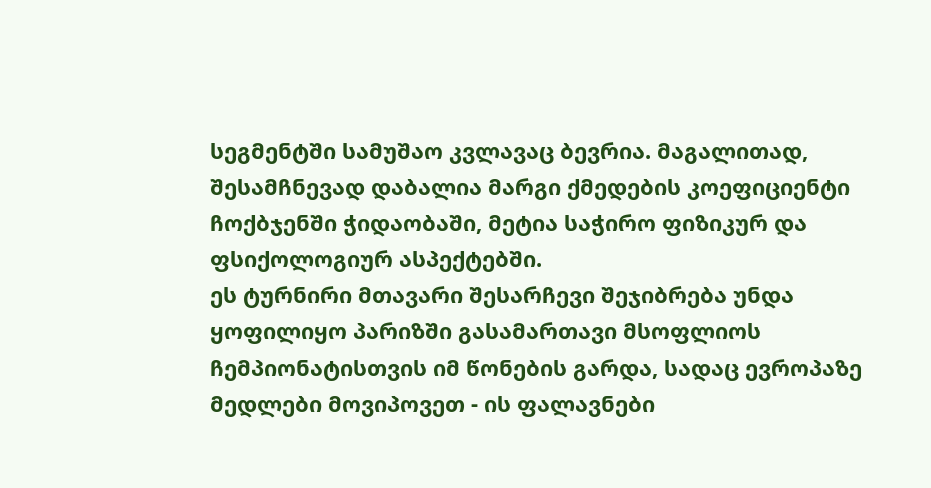სეგმენტში სამუშაო კვლავაც ბევრია. მაგალითად, შესამჩნევად დაბალია მარგი ქმედების კოეფიციენტი ჩოქბჯენში ჭიდაობაში, მეტია საჭირო ფიზიკურ და ფსიქოლოგიურ ასპექტებში.
ეს ტურნირი მთავარი შესარჩევი შეჯიბრება უნდა ყოფილიყო პარიზში გასამართავი მსოფლიოს ჩემპიონატისთვის იმ წონების გარდა, სადაც ევროპაზე მედლები მოვიპოვეთ - ის ფალავნები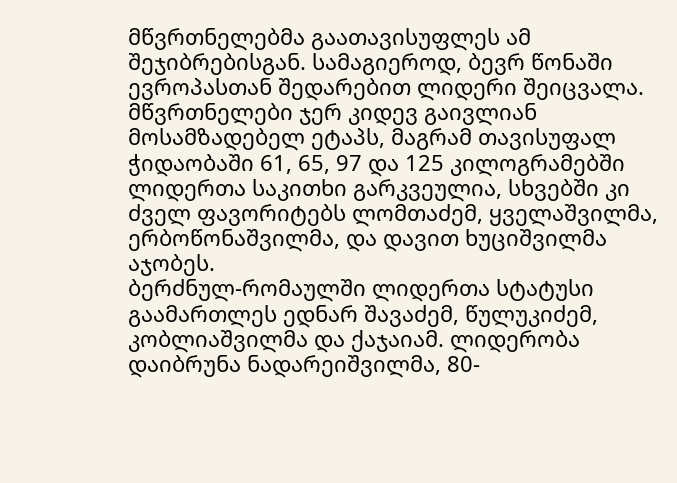მწვრთნელებმა გაათავისუფლეს ამ შეჯიბრებისგან. სამაგიეროდ, ბევრ წონაში ევროპასთან შედარებით ლიდერი შეიცვალა. მწვრთნელები ჯერ კიდევ გაივლიან მოსამზადებელ ეტაპს, მაგრამ თავისუფალ ჭიდაობაში 61, 65, 97 და 125 კილოგრამებში ლიდერთა საკითხი გარკვეულია, სხვებში კი ძველ ფავორიტებს ლომთაძემ, ყველაშვილმა, ერბოწონაშვილმა, და დავით ხუციშვილმა აჯობეს.
ბერძნულ-რომაულში ლიდერთა სტატუსი გაამართლეს ედნარ შავაძემ, წულუკიძემ, კობლიაშვილმა და ქაჯაიამ. ლიდერობა დაიბრუნა ნადარეიშვილმა, 80-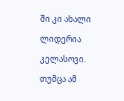ში კი ახალი ლიდერია კელასოვი. თუმცა ამ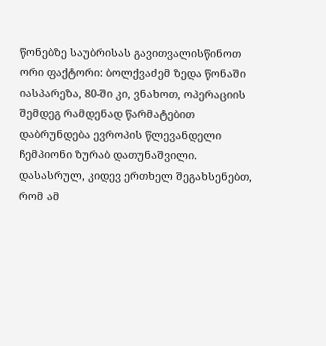წონებზე საუბრისას გავითვალისწინოთ ორი ფაქტორი: ბოლქვაძემ ზედა წონაში იასპარეზა, 80-ში კი, ვნახოთ, ოპერაციის შემდეგ რამდენად წარმატებით დაბრუნდება ევროპის წლევანდელი ჩემპიონი ზურაბ დათუნაშვილი.
დასასრულ, კიდევ ერთხელ შეგახსენებთ, რომ ამ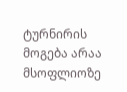ტურნირის მოგება არაა მსოფლიოზე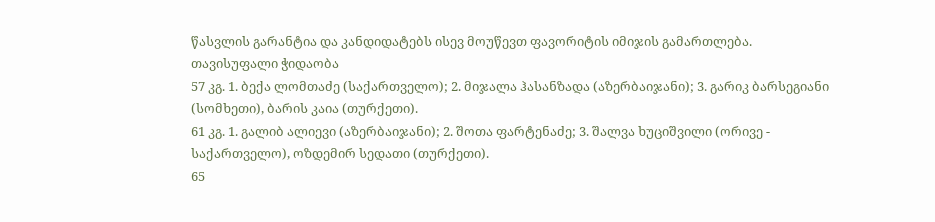წასვლის გარანტია და კანდიდატებს ისევ მოუწევთ ფავორიტის იმიჯის გამართლება.
თავისუფალი ჭიდაობა
57 კგ. 1. ბექა ლომთაძე (საქართველო); 2. მიჯალა ჰასანზადა (აზერბაიჯანი); 3. გარიკ ბარსეგიანი (სომხეთი), ბარის კაია (თურქეთი).
61 კგ. 1. გალიბ ალიევი (აზერბაიჯანი); 2. შოთა ფარტენაძე; 3. შალვა ხუციშვილი (ორივე - საქართველო), ოზდემირ სედათი (თურქეთი).
65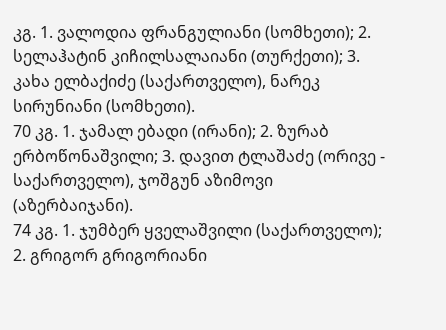კგ. 1. ვალოდია ფრანგულიანი (სომხეთი); 2. სელაჰატინ კიჩილსალაიანი (თურქეთი); 3. კახა ელბაქიძე (საქართველო), ნარეკ სირუნიანი (სომხეთი).
70 კგ. 1. ჯამალ ებადი (ირანი); 2. ზურაბ ერბოწონაშვილი; 3. დავით ტლაშაძე (ორივე - საქართველო), ჯოშგუნ აზიმოვი (აზერბაიჯანი).
74 კგ. 1. ჯუმბერ ყველაშვილი (საქართველო); 2. გრიგორ გრიგორიანი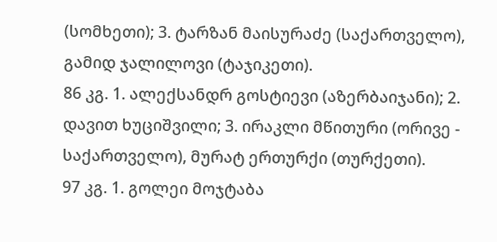(სომხეთი); 3. ტარზან მაისურაძე (საქართველო), გამიდ ჯალილოვი (ტაჯიკეთი).
86 კგ. 1. ალექსანდრ გოსტიევი (აზერბაიჯანი); 2. დავით ხუციშვილი; 3. ირაკლი მწითური (ორივე - საქართველო), მურატ ერთურქი (თურქეთი).
97 კგ. 1. გოლეი მოჯტაბა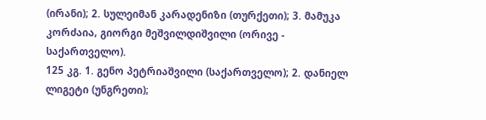(ირანი); 2. სულეიმან კარადენიზი (თურქეთი); 3. მამუკა კორძაია, გიორგი მეშვილდიშვილი (ორივე - საქართველო).
125 კგ. 1. გენო პეტრიაშვილი (საქართველო); 2. დანიელ ლიგეტი (უნგრეთი);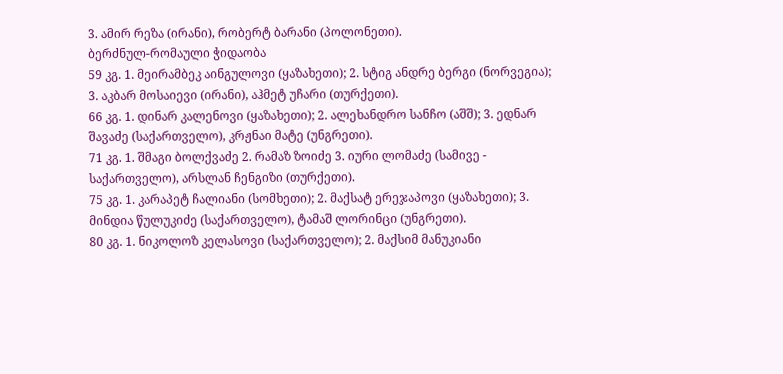3. ამირ რეზა (ირანი), რობერტ ბარანი (პოლონეთი).
ბერძნულ-რომაული ჭიდაობა
59 კგ. 1. მეირამბეკ აინგულოვი (ყაზახეთი); 2. სტიგ ანდრე ბერგი (ნორვეგია); 3. აკბარ მოსაიევი (ირანი), აჰმეტ უჩარი (თურქეთი).
66 კგ. 1. დინარ კალენოვი (ყაზახეთი); 2. ალეხანდრო სანჩო (აშშ); 3. ედნარ შავაძე (საქართველო), კრჟნაი მატე (უნგრეთი).
71 კგ. 1. შმაგი ბოლქვაძე 2. რამაზ ზოიძე 3. იური ლომაძე (სამივე - საქართველო), არსლან ჩენგიზი (თურქეთი).
75 კგ. 1. კარაპეტ ჩალიანი (სომხეთი); 2. მაქსატ ერეჯაპოვი (ყაზახეთი); 3. მინდია წულუკიძე (საქართველო), ტამაშ ლორინცი (უნგრეთი).
80 კგ. 1. ნიკოლოზ კელასოვი (საქართველო); 2. მაქსიმ მანუკიანი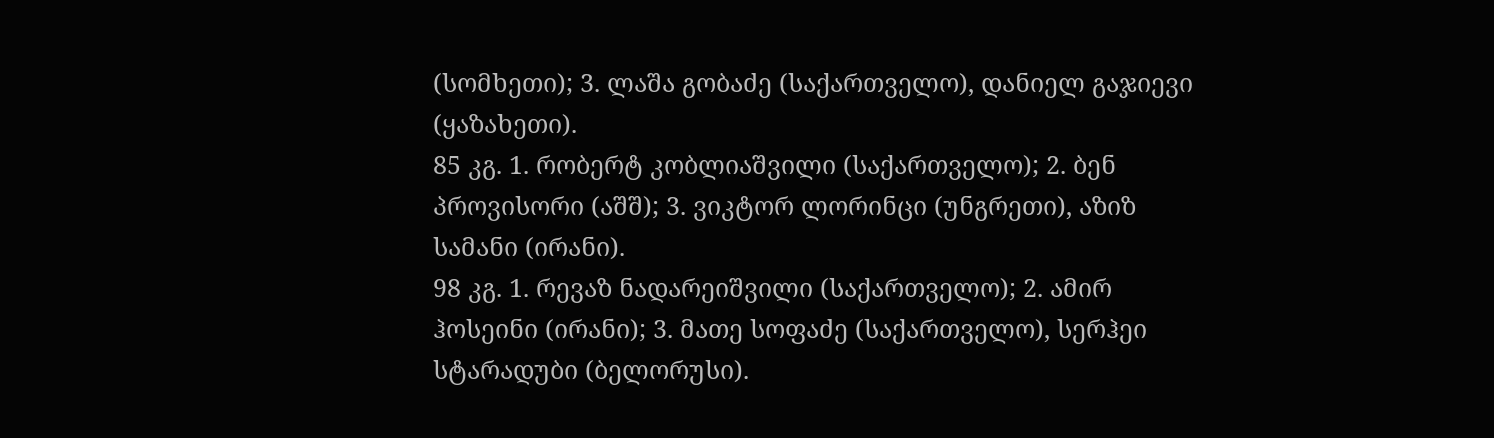(სომხეთი); 3. ლაშა გობაძე (საქართველო), დანიელ გაჯიევი (ყაზახეთი).
85 კგ. 1. რობერტ კობლიაშვილი (საქართველო); 2. ბენ პროვისორი (აშშ); 3. ვიკტორ ლორინცი (უნგრეთი), აზიზ სამანი (ირანი).
98 კგ. 1. რევაზ ნადარეიშვილი (საქართველო); 2. ამირ ჰოსეინი (ირანი); 3. მათე სოფაძე (საქართველო), სერჰეი სტარადუბი (ბელორუსი).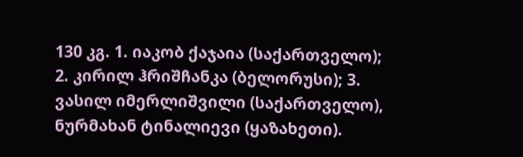130 კგ. 1. იაკობ ქაჯაია (საქართველო); 2. კირილ ჰრიშჩანკა (ბელორუსი); 3. ვასილ იმერლიშვილი (საქართველო), ნურმახან ტინალიევი (ყაზახეთი).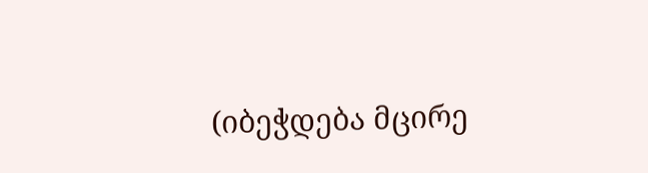(იბეჭდება მცირე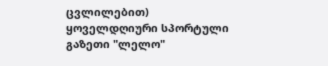ცვლილებით)
ყოველდღიური სპორტული გაზეთი "ლელო"